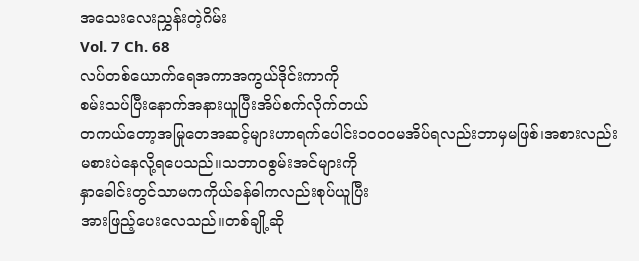အသေးလေးညွှန်းတဲ့ဂိမ်း
Vol. 7 Ch. 68
လပ်တစ်ယောက်ရေအကာအကွယ်ဒိုင်းကာကို
စမ်းသပ်ပြီးနောက်အနားယူပြီးအိပ်စက်လိုက်တယ်
တကယ်တော့အမြုတေအဆင့်များဟာရက်ပေါင်း၁၀၀၀မအိပ်ရလည်းဘာမှမဖြစ်၊အစားလည်း
မစားပဲနေလို့ရပေသည်။သဘာဝစွမ်းအင်များကို
နှာခေါင်းတွင်သာမကကိုယ်ခန်ဓါကလည်းစုပ်ယူပြီး
အားဖြည့်ပေးလေသည်။တစ်ချို့ဆို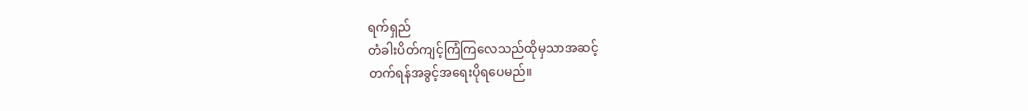ရက်ရှည်
တံခါးပိတ်ကျင့်ကြံကြလေသည်ထိုမှသာအဆင့်
တက်ရန်အခွင့်အရေးပိုရပေမည်။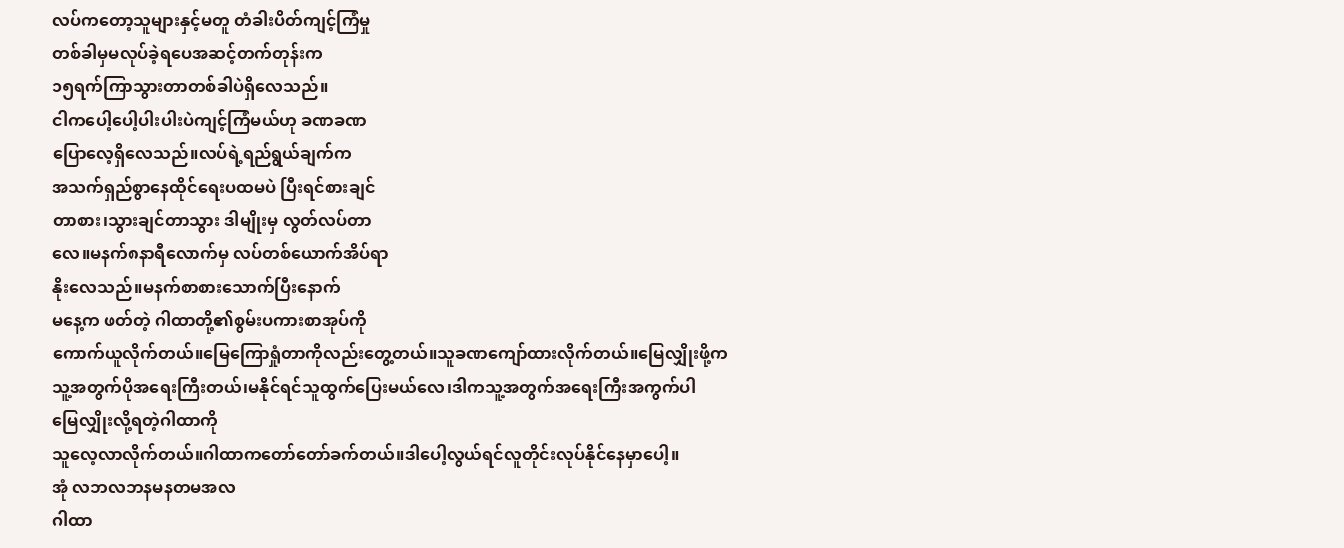လပ်ကတော့သူများနှင့်မတူ တံခါးပိတ်ကျင့်ကြံမှု
တစ်ခါမှမလုပ်ခဲ့ရပေအဆင့်တက်တုန်းက
၁၅ရက်ကြာသွားတာတစ်ခါပဲရှိလေသည်။
ငါကပေါ့ပေါ့ပါးပါးပဲကျင့်ကြံမယ်ဟု ခဏခဏ
ပြောလေ့ရှိလေသည်။လပ်ရဲ့ရည်ရွယ်ချက်က
အသက်ရှည်စွာနေထိုင်ရေးပထမပဲ ပြီးရင်စားချင်
တာစား၊သွားချင်တာသွား ဒါမျိုးမှ လွတ်လပ်တာ
လေ။မနက်၈နာရီလောက်မှ လပ်တစ်ယောက်အိပ်ရာ
နိုးလေသည်။မနက်စာစားသောက်ပြီးနောက်
မနေ့က ဖတ်တဲ့ ဂါထာတို့၏စွမ်းပကားစာအုပ်ကို
ကောက်ယူလိုက်တယ်။မြေကြောရှုံတာကိုလည်းတွေ့တယ်။သူခဏကျော်ထားလိုက်တယ်။မြေလျှိုးဖို့က
သူ့အတွက်ပိုအရေးကြီးတယ်၊မနိုင်ရင်သူထွက်ပြေးမယ်လေ၊ဒါကသူ့အတွက်အရေးကြီးအကွက်ပါ
မြေလျှိုးလို့ရတဲ့ဂါထာကို
သူလေ့လာလိုက်တယ်။ဂါထာကတော်တော်ခက်တယ်။ဒါပေါ့လွယ်ရင်လူတိုင်းလုပ်နိုင်နေမှာပေါ့။
အုံ လဘလဘနမနတမအလ
ဂါထာ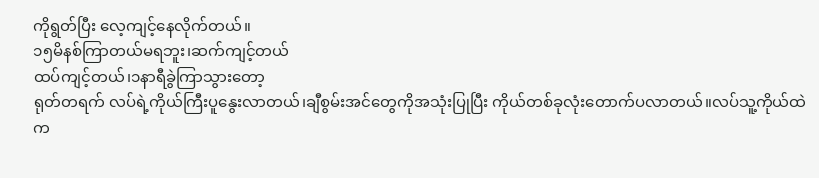ကိုရွတ်ပြီး လေ့ကျင့်နေလိုက်တယ်။
၁၅မိနစ်ကြာတယ်မရဘူး၊ဆက်ကျင့်တယ်
ထပ်ကျင့်တယ်၊၁နာရီခွဲကြာသွားတော့
ရုတ်တရက် လပ်ရဲ့ကိုယ်ကြီးပူနွေးလာတယ်၊ချီစွမ်းအင်တွေကိုအသုံးပြုပြီး ကိုယ်တစ်ခုလုံးတောက်ပလာတယ်။လပ်သူ့ကိုယ်ထဲက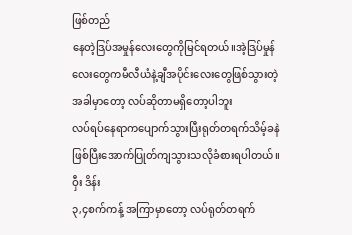ဖြစ်တည်
နေတဲ့ဒြပ်အမှုန်လေးတွေကိုမြင်ရတယ်။အဲ့ဒြပ်မှုန်
လေးတွေကမီလီယံနဲ့ချီအပိုင်းလေးတွေဖြစ်သွားတဲ့
အခါမှာတော့ လပ်ဆိုတာမရှိတော့ပါဘူး
လပ်ရပ်နေရာကပျောက်သွားပြီးရုတ်တရက်သိမ့်ခနဲ
ဖြစ်ပြီးအောက်ပြုတ်ကျသွားသလိုခံစားရပါတယ်။
ဝှီး ဒိန်း
၃,၄စက်ကန့် အကြာမှာတော့ လပ်ရုတ်တရက်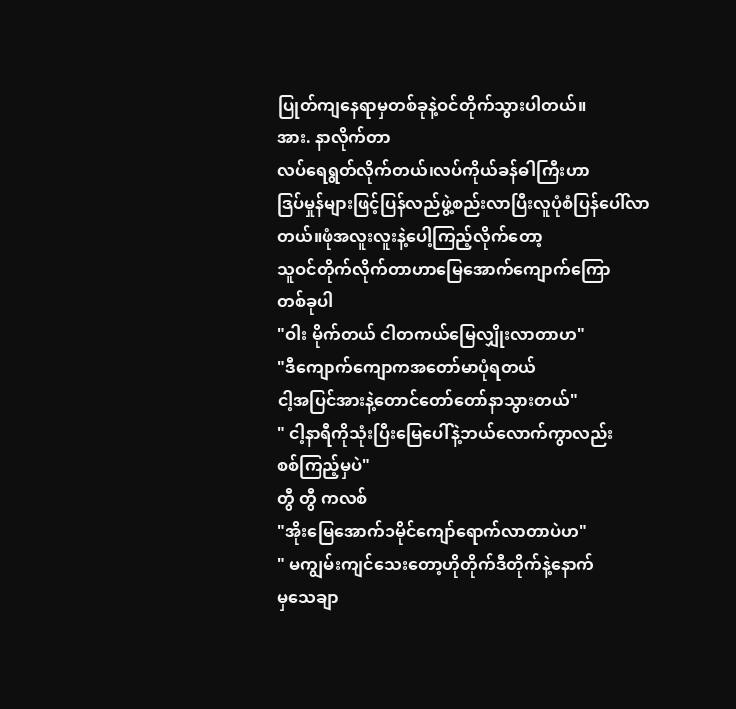ပြုတ်ကျနေရာမှတစ်ခုနဲ့ဝင်တိုက်သွားပါတယ်။
အား. နာလိုက်တာ
လပ်ရေရွတ်လိုက်တယ်၊လပ်ကိုယ်ခန်ဓါကြီးဟာ
ဒြပ်မှုန်များဖြင့်ပြန်လည်ဖွဲ့စည်းလာပြီးလူပုံစံပြန်ပေါ်လာတယ်။ဖုံအလူးလူးနဲ့ပေါ့ကြည့်လိုက်တော့
သူဝင်တိုက်လိုက်တာဟာမြေအောက်ကျောက်ကြော
တစ်ခုပါ
"ဝါး မိုက်တယ် ငါတကယ်မြေလျှိုးလာတာဟ"
"ဒီကျောက်ကျောကအတော်မာပုံရတယ်
ငါ့အပြင်အားနဲ့တောင်တော်တော်နာသွားတယ်"
" ငါ့နာရီကိုသုံးပြီးမြေပေါ်နဲ့ဘယ်လောက်ကွာလည်း
စစ်ကြည့်မှပဲ"
တွီ တွီ ကလစ်
"အိုးမြေအောက်၁မိုင်ကျော်ရောက်လာတာပဲဟ"
" မကျွမ်းကျင်သေးတော့ဟိုတိုက်ဒီတိုက်နဲ့နောက်
မှသေချာ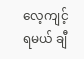လေ့ကျင့်ရမယ် ချီ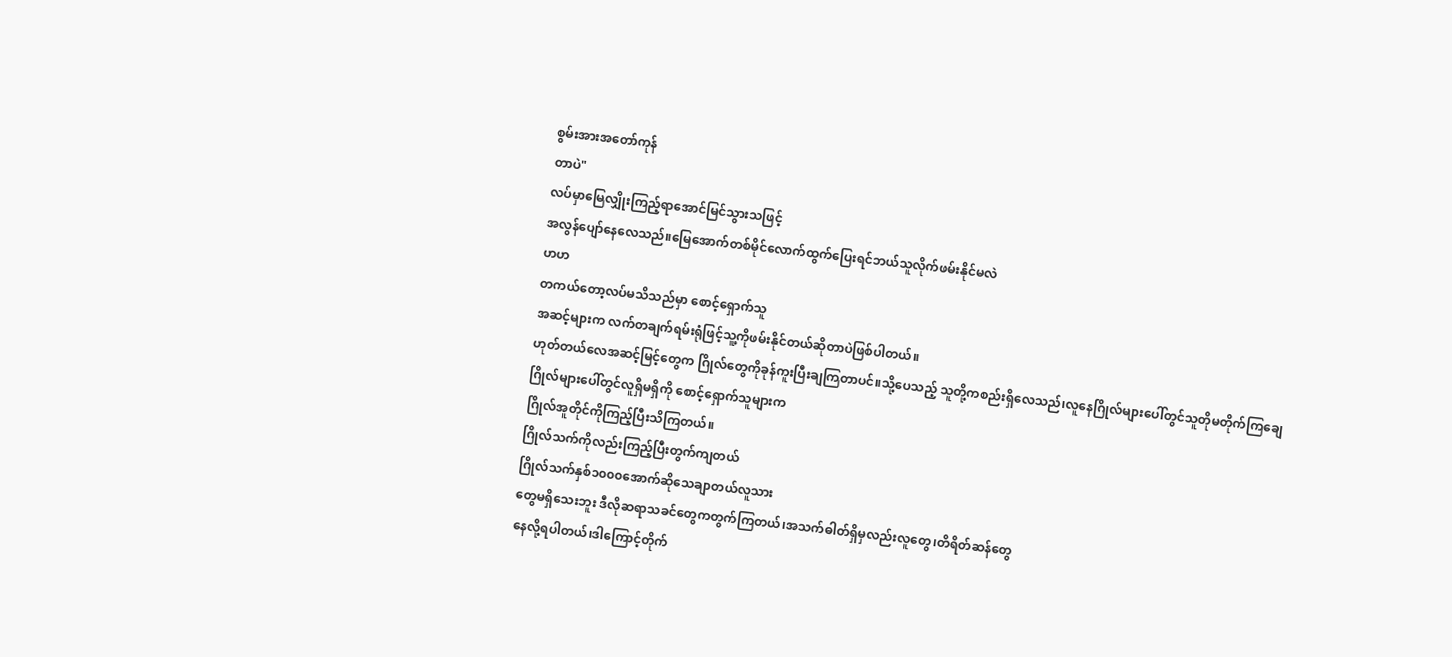စွမ်းအားအတော်ကုန်
တာပဲ"
လပ်မှာမြေလျှိုးကြည့်ရာအောင်မြင်သွားသဖြင့်
အလွန်ပျော်နေလေသည်။မြေအောက်တစ်မိုင်လောက်ထွက်ပြေးရင်ဘယ်သူလိုက်ဖမ်းနိုင်မလဲ
ဟဟ
တကယ်တော့လပ်မသိသည်မှာ စောင့်ရှောက်သူ
အဆင့်များက လက်တချက်ရမ်းရုံဖြင့်သူ့ကိုဖမ်းနိုင်တယ်ဆိုတာပဲဖြစ်ပါတယ်။
ဟုတ်တယ်လေအဆင့်မြင့်တွေက ဂြိုလ်တွေကိုခုန်ကူးပြီးချကြတာပင်။သို့ပေသည့် သူတို့ကစည်းရှိလေသည်၊လူနေဂြိုလ်များပေါ်တွင်သူတိုမတိုက်ကြချေ
ဂြိုလ်များပေါ်တွင်လူရှိမရှိကို စောင့်ရှောက်သူများက
ဂြိုလ်အူတိုင်ကိုကြည့်ပြီးသိကြတယ်။
ဂြိုလ်သက်ကိုလည်းကြည့်ပြီးတွက်ကျတယ်
ဂြိုလ်သက်နှစ်၁၀၀၀အောက်ဆိုသေချာတယ်လူသား
တွေမရှိသေးဘူး ဒီလိုဆရာသခင်တွေကတွက်ကြတယ်၊အသက်ဓါတ်ရှိမှလည်းလူတွေ၊တိရိတ်ဆန်တွေ
နေလို့ရပါတယ်၊ဒါကြောင့်တိုက်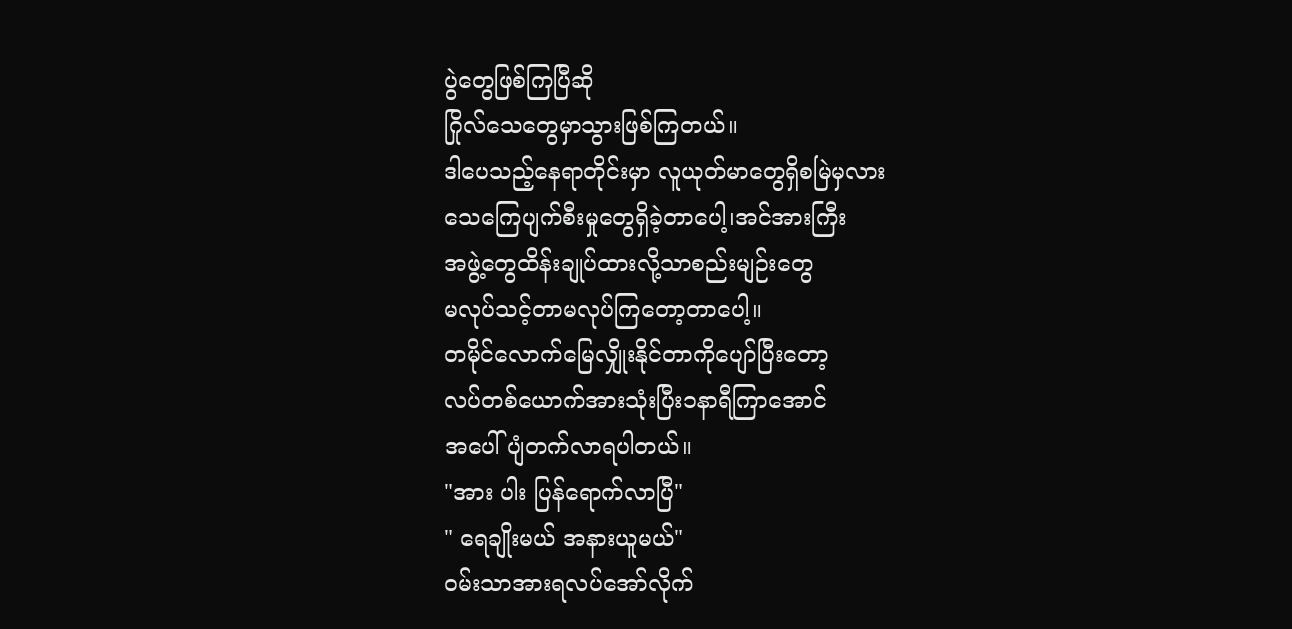ပွဲတွေဖြစ်ကြပြီဆို
ဂြိုလ်သေတွေမှာသွားဖြစ်ကြတယ်။
ဒါပေသည့်နေရာတိုင်းမှာ လူယုတ်မာတွေရှိစမြဲမှလား
သေကြေပျက်စီးမှုတွေရှိခဲ့တာပေါ့၊အင်အားကြီး
အဖွဲ့တွေထိန်းချုပ်ထားလို့သာစည်းမျဉ်းတွေ
မလုပ်သင့်တာမလုပ်ကြတော့တာပေါ့။
တမိုင်လောက်မြေလျှိုးနိုင်တာကိုပျော်ပြီးတော့
လပ်တစ်ယောက်အားသုံးပြီး၁နာရီကြာအောင်
အပေါ်ပျံတက်လာရပါတယ်။
"အား ပါး ပြန်ရောက်လာပြီ"
" ရေချိုးမယ် အနားယူမယ်"
ဝမ်းသာအားရလပ်အော်လိုက်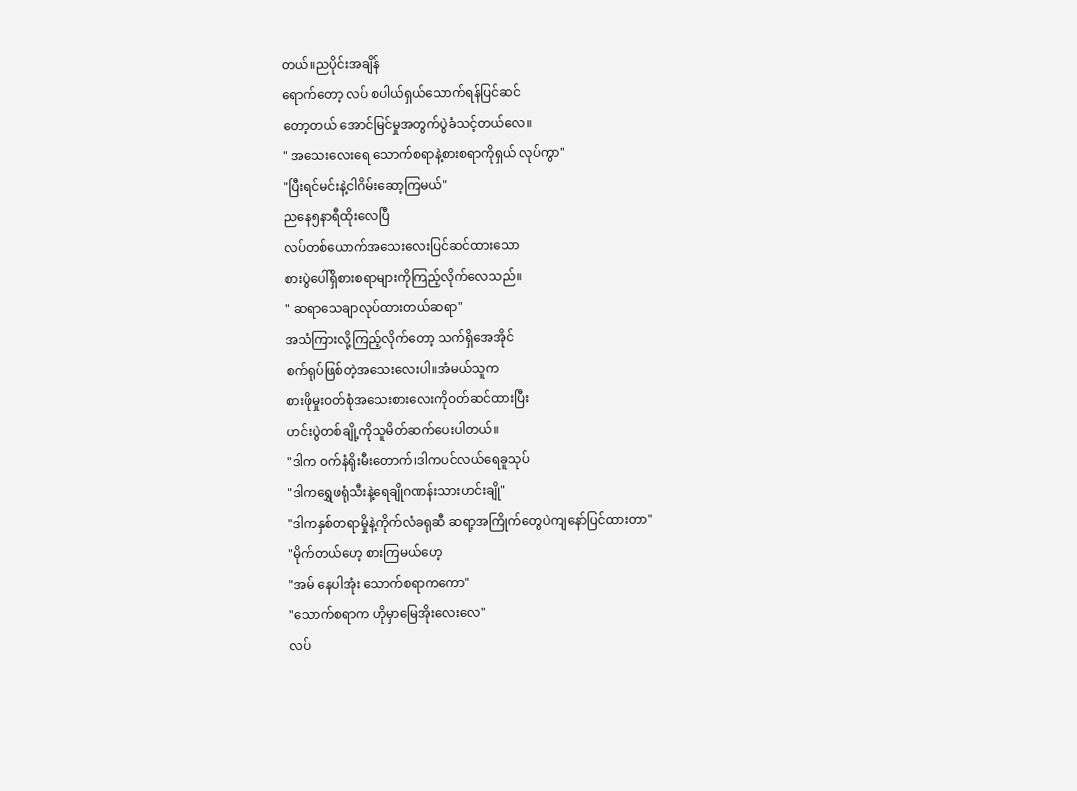တယ်။ညပိုင်းအချိန်
ရောက်တော့ လပ် စပါယ်ရှယ်သောက်ရန်ပြင်ဆင်
တော့တယ် အောင်မြင်မှုအတွက်ပွဲခံသင့်တယ်လေ။
" အသေးလေးရေ သောက်စရာနဲ့စားစရာကိုရှယ် လုပ်ကွာ"
"ပြီးရင်မင်းနဲ့ငါဂိမ်းဆော့ကြမယ်"
ညနေ၅နာရီထိုးလေပြီ
လပ်တစ်ယောက်အသေးလေးပြင်ဆင်ထားသော
စားပွဲပေါ်ရှိစားစရာများကိုကြည့်လိုက်လေသည်။
" ဆရာသေချာလုပ်ထားတယ်ဆရာ"
အသံကြားလို့ကြည့်လိုက်တော့ သက်ရှိအေအိုင်
စက်ရုပ်ဖြစ်တဲ့အသေးလေးပါ။အံမယ်သူက
စားဖိုမှုးဝတ်စုံအသေးစားလေးကိုဝတ်ဆင်ထားပြီး
ဟင်းပွဲတစ်ချို့ကိုသူမိတ်ဆက်ပေးပါတယ်။
"ဒါက ဝက်နံရိုးမီးတောက်၊ဒါကပင်လယ်ရေခူသုပ်
"ဒါကရွှေဖရုံသီးနဲ့ရေချိုဂဏန်းသားဟင်းချို"
"ဒါကနှစ်တရာမှိုနဲ့ကိုက်လံခရုဆီ ဆရာ့အကြိုက်တွေပဲကျနော်ပြင်ထားတာ"
"မိုက်တယ်ဟေ့ စားကြမယ်ဟေ့
"အမ် နေပါအုံး သောက်စရာကကော"
"သောက်စရာက ဟိုမှာမြေအိုးလေးလေ"
လပ်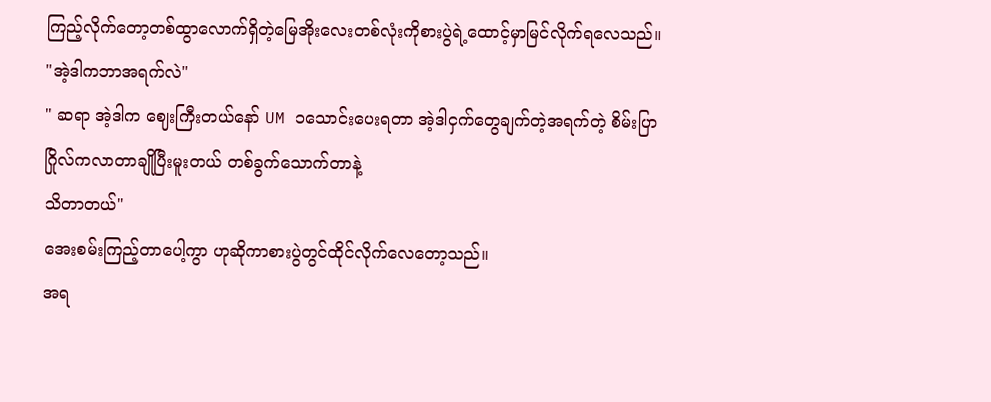ကြည့်လိုက်တော့တစ်ထွာလောက်ရှိတဲ့မြေအိုးလေးတစ်လုံးကိုစားပွဲရဲ့ထောင့်မှာမြင်လိုက်ရလေသည်။
"အဲ့ဒါကဘာအရက်လဲ"
" ဆရာ အဲ့ဒါက ဈေးကြီးတယ်နော် UM ၁သောင်းပေးရတာ အဲ့ဒါငှက်တွေချက်တဲ့အရက်တဲ့ စိမ်းပြာဂြိုလ်ကလာတာချိုပြီးမူးတယ် တစ်ခွက်သောက်တာနဲ့
သိတာတယ်"
အေးစမ်းကြည့်တာပေါ့ကွာ ဟုဆိုကာစားပွဲတွင်ထိုင်လိုက်လေတော့သည်။
အရ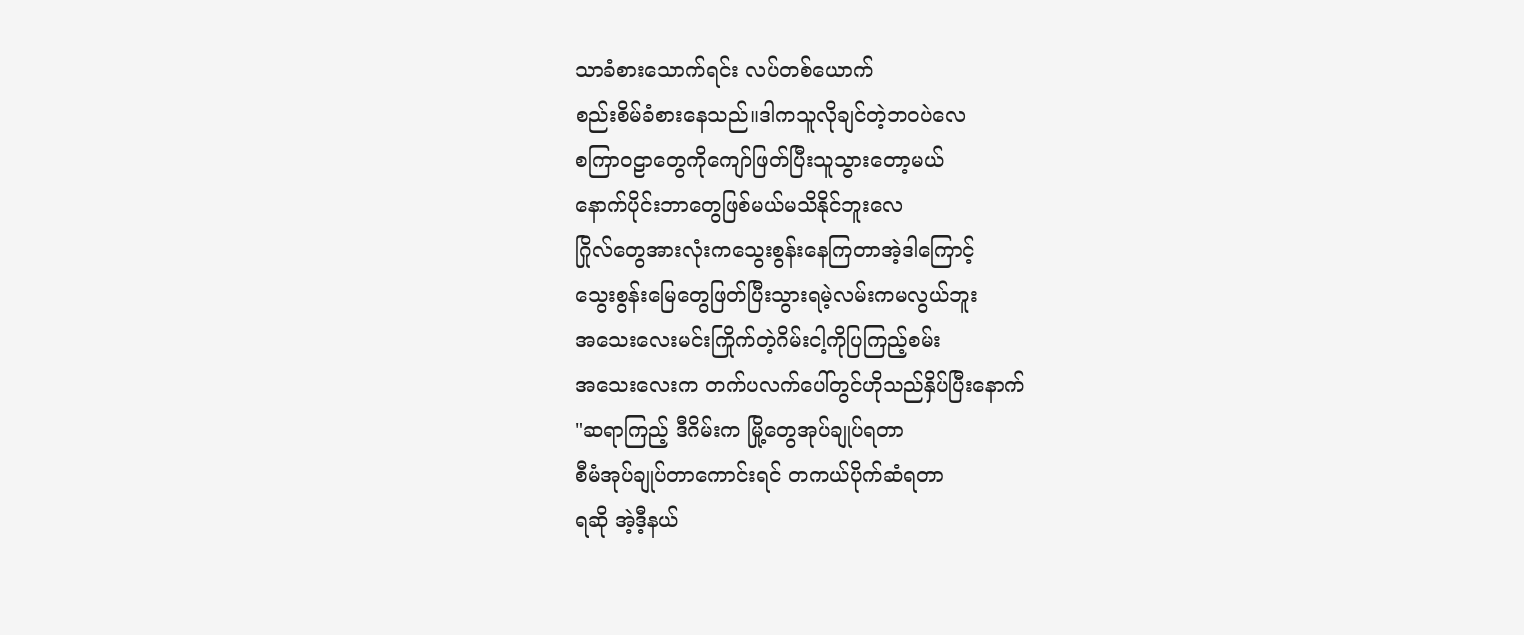သာခံစားသောက်ရင်း လပ်တစ်ယောက်
စည်းစိမ်ခံစားနေသည်။ဒါကသူလိုချင်တဲ့ဘဝပဲလေ
စကြာဝဠာတွေကိုကျော်ဖြတ်ပြီးသူသွားတော့မယ်
နောက်ပိုင်းဘာတွေဖြစ်မယ်မသိနိုင်ဘူးလေ
ဂြိုလ်တွေအားလုံးကသွေးစွန်းနေကြတာအဲ့ဒါကြောင့်
သွေးစွန်းမြေတွေဖြတ်ပြီးသွားရမဲ့လမ်းကမလွယ်ဘူး
အသေးလေးမင်းကြိုက်တဲ့ဂိမ်းငါ့ကိုပြကြည့်စမ်း
အသေးလေးက တက်ပလက်ပေါ်တွင်ဟိုသည်နှိပ်ပြီးနောက်
"ဆရာကြည့် ဒီဂိမ်းက မြို့တွေအုပ်ချုပ်ရတာ
စီမံအုပ်ချုပ်တာကောင်းရင် တကယ်ပိုက်ဆံရတာ
ရဆို အဲ့ဒီ့နယ်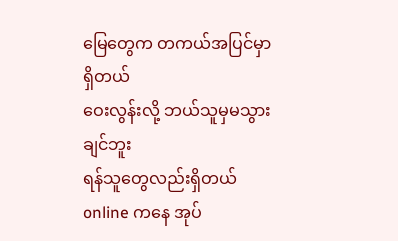မြေတွေက တကယ်အပြင်မှာရှိတယ်
ဝေးလွန်းလို့ ဘယ်သူမှမသွားချင်ဘူး
ရန်သူတွေလည်းရှိတယ် online ကနေ အုပ်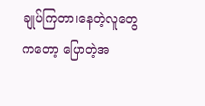ချုပ်ကြတာ၊နေတဲ့လူတွေကတော့ ပြောတဲ့အ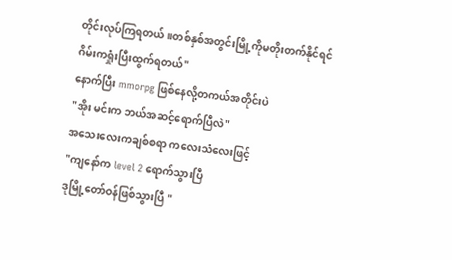တိုင်းလုပ်ကြရတယ်။တစ်နှစ်အတွင်းမြို့ကိုမတိုးတက်နိုင်ရင်
ဂိမ်းကရှုံးပြီးထွက်ရတယ်"
နောက်ပြီး mmorpg ဖြစ်နေလို့တကယ်အတိုင်းပဲ
"အိုး မင်းက ဘယ်အဆင့်ရောက်ပြီလဲ"
အသေးလေးကချစ်စရာ ကလေးသံလေးဖြင့်
"ကျနော်က level 2 ရောက်သွားပြီ
ဒုမြို့တော်ဝန်ဖြစ်သွားပြီ "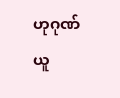ဟုဂုဏ်ယူ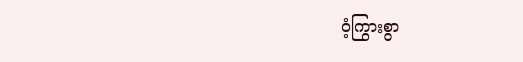ဝံ့ကြွားစွာ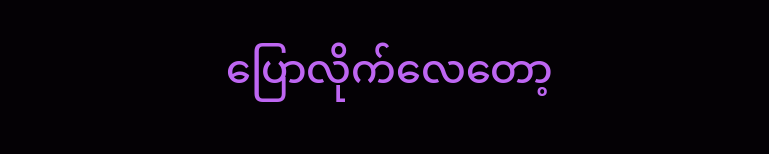ပြောလိုက်လေတော့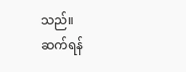သည်။
ဆက်ရန်